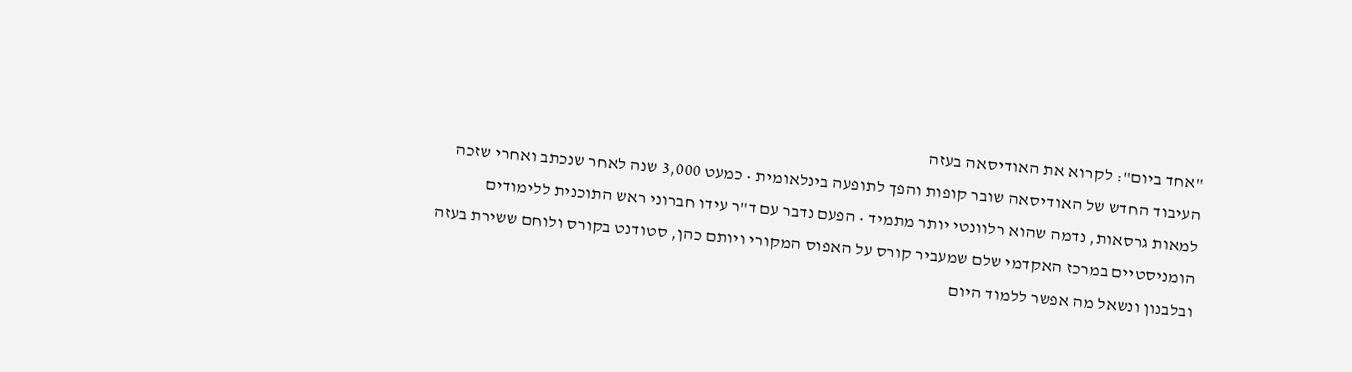"אחד ביום": לקרוא את האודיסאה בעזה
העיבוד החדש של האודיסאה שובר קופות והפך לתופעה בינלאומית • כמעט 3,000 שנה לאחר שנכתב ואחרי שזכה למאות גרסאות, נדמה שהוא רלוונטי יותר מתמיד • הפעם נדבר עם ד"ר עידו חברוני ראש התוכנית ללימודים הומניסטיים במרכז האקדמי שלם שמעביר קורס על האפוס המקורי ויותם כהן, סטודנט בקורס ולוחם ששירת בעזה ובלבנון ונשאל מה אפשר ללמוד היום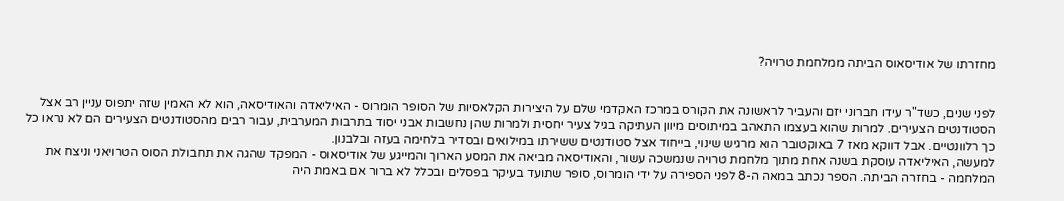מחזרתו של אודיסאוס הביתה ממלחמת טרויה?


לפני שנים, כשד"ר עידו חברוני יזם והעביר לראשונה את הקורס במרכז האקדמי שלם על היצירות הקלאסיות של הסופר הומרוס - האיליאדה והאודיסאה, הוא לא האמין שזה יתפוס עניין רב אצל הסטודנטים הצעירים. למרות שהוא בעצמו התאהב במיתוסים מיוון העתיקה בגיל צעיר יחסית ולמרות שהן נחשבות אבני יסוד בתרבות המערבית, עבור רבים מהסטודנטים הצעירים הם לא נראו כל כך רלוונטיים. אבל דווקא מאז 7 באוקטובר הוא מרגיש שינוי, בייחוד אצל סטודנטים ששירתו במילואים ובסדיר בלחימה בעזה ובלבנון.
למעשה, האיליאדה עוסקת בשנה אחת מתוך מלחמת טרויה שנמשכה עשור, והאודיסאה מביאה את המסע הארוך והמייגע של אודיסאוס - המפקד שהגה את תחבולת הסוס הטרויאני וניצח את המלחמה - בחזרה הביתה. הספר נכתב במאה ה-8 לפני הספירה על ידי הומרוס, סופר שתועד בעיקר בפסלים ובכלל לא ברור אם באמת היה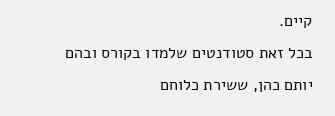קיים.
בכל זאת סטודנטים שלמדו בקורס ובהם יותם כהן, ששירת כלוחם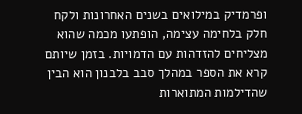ופרמדיק במילואים בשנים האחרונות ולקח חלק בלחימה עצימה, הופתעו מכמה שהוא מצליחים להזדהות עם הדמויות. בזמן שיותם קרא את הספר במהלך סבב בלבנון הוא הבין שהדילמות המתוארות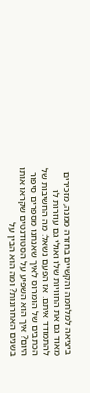ביציאה למלחמה והקשיים בחזרה ממנה, מזכירים מאוד גם את החוויות שלו ואולי גם עוזרות לו להתמודד איתם. אז הפעם נשאל: מה החשיבות של הכתבים של הומרוס לאיך שאנחנו מספרים סיפור היום? איך הוא השפיע על הסטודנטים שקראו אותו בשנים האחרונות? ומה הוא הבין על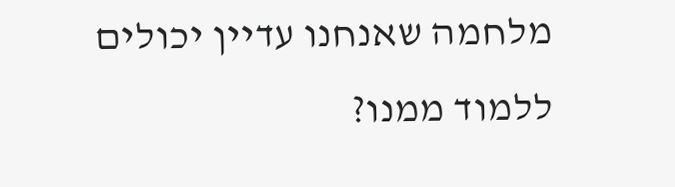מלחמה שאנחנו עדיין יכולים ללמוד ממנו?